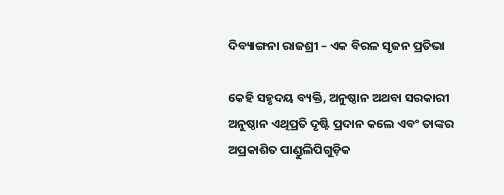ଦିବ୍ୟାଙ୍ଗନା ରାଜଶ୍ରୀ – ଏକ ବିରଳ ସୃଜନ ପ୍ରତିଭା

କେହି ସହୃଦୟ ବ୍ୟକ୍ତି, ଅନୁଷ୍ଠାନ ଅଥବା ସରକାରୀ ଅନୁଷ୍ଠାନ ଏଥିପ୍ରତି ଦୃଷ୍ଟି ପ୍ରଦାନ କଲେ ଏବଂ ତାଙ୍କର ଅପ୍ରକାଶିତ ପାଣ୍ଡୁଲିପିଗୁଡ଼ିକ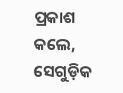ପ୍ରକାଶ କଲେ, ସେଗୁଡ଼ିକ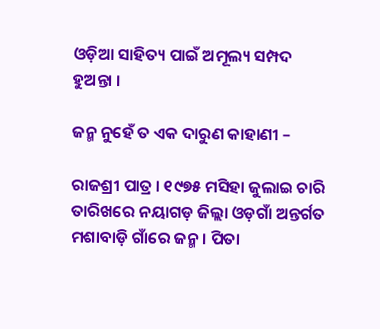ଓଡ଼ିଆ ସାହିତ୍ୟ ପାଇଁ ଅମୂଲ୍ୟ ସମ୍ପଦ ହୁଅନ୍ତା ।

ଜନ୍ମ ନୁହେଁ ତ ଏକ ଦାରୁଣ କାହାଣୀ –

ରାଜଶ୍ରୀ ପାତ୍ର । ୧୯୭୫ ମସିହା ଜୁଲାଇ ଚାରି ତାରିଖରେ ନୟାଗଡ଼ ଜିଲ୍ଲା ଓଡ଼ଗାଁ ଅନ୍ତର୍ଗତ ମଶାବାଡ଼ି ଗାଁରେ ଜନ୍ମ । ପିତା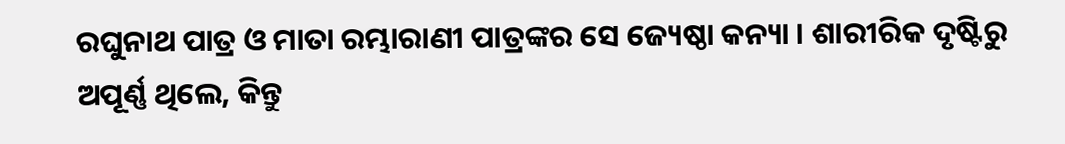ରଘୁନାଥ ପାତ୍ର ଓ ମାତା ରମ୍ଭାରାଣୀ ପାତ୍ରଙ୍କର ସେ ଜ୍ୟେଷ୍ଠା କନ୍ୟା । ଶାରୀରିକ ଦୃଷ୍ଟିରୁ ଅପୂର୍ଣ୍ଣ ଥିଲେ, କିନ୍ତୁ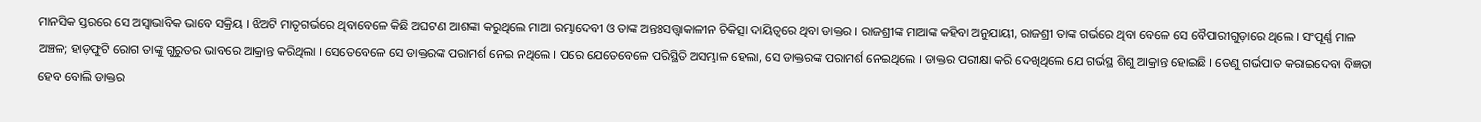ମାନସିକ ସ୍ତରରେ ସେ ଅସ୍ୱାଭାବିକ ଭାବେ ସକ୍ରିୟ । ଝିଅଟି ମାତୃଗର୍ଭରେ ଥିବାବେଳେ କିଛି ଅଘଟଣ ଆଶଙ୍କା କରୁଥିଲେ ମାଆ ରମ୍ଭାଦେବୀ ଓ ତାଙ୍କ ଅନ୍ତଃସତ୍ତ୍ୱାକାଳୀନ ଚିକିତ୍ସା ଦାୟିତ୍ୱରେ ଥିବା ଡାକ୍ତର । ରାଜଶ୍ରୀଙ୍କ ମାଆଙ୍କ କହିବା ଅନୁଯାୟୀ, ରାଜଶ୍ରୀ ତାଙ୍କ ଗର୍ଭରେ ଥିବା ବେଳେ ସେ ବୈପାରୀଗୁଡ଼ାରେ ଥିଲେ । ସଂପୂର୍ଣ୍ଣ ମାଳ ଅଞ୍ଚଳ; ହାଡ଼ଫୁଟି ରୋଗ ତାଙ୍କୁ ଗୁରୁତର ଭାବରେ ଆକ୍ରାନ୍ତ କରିଥିଲା । ସେତେବେଳେ ସେ ଡାକ୍ତରଙ୍କ ପରାମର୍ଶ ନେଇ ନଥିଲେ । ପରେ ଯେତେବେଳେ ପରିସ୍ଥିତି ଅସମ୍ଭାଳ ହେଲା, ସେ ଡାକ୍ତରଙ୍କ ପରାମର୍ଶ ନେଇଥିଲେ । ଡାକ୍ତର ପରୀକ୍ଷା କରି ଦେଖିଥିଲେ ଯେ ଗର୍ଭସ୍ଥ ଶିଶୁ ଆକ୍ରାନ୍ତ ହୋଇଛି । ତେଣୁ ଗର୍ଭପାତ କରାଇଦେବା ବିଜ୍ଞତା ହେବ ବୋଲି ଡାକ୍ତର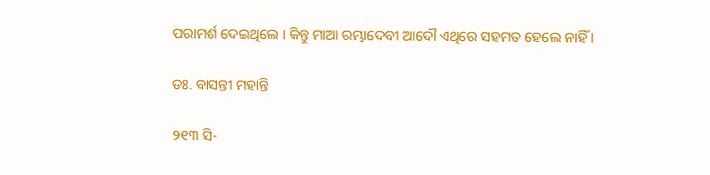ପରାମର୍ଶ ଦେଇଥିଲେ । କିନ୍ତୁ ମାଆ ରମ୍ଭାଦେବୀ ଆଦୌ ଏଥିରେ ସହମତ ହେଲେ ନାହିଁ ।

ଡଃ. ବାସନ୍ତୀ ମହାନ୍ତି

୨୧୩ ସି-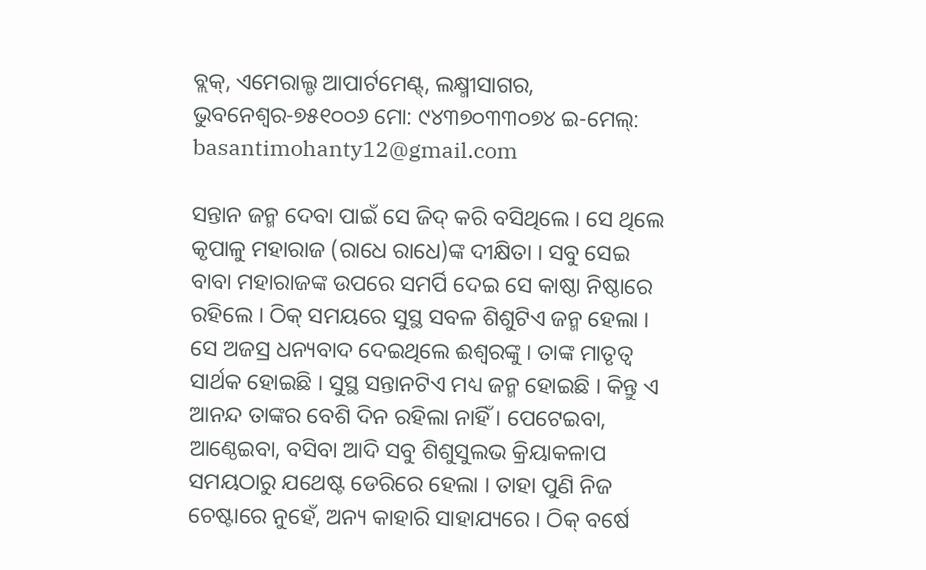ବ୍ଲକ୍, ଏମେରାଲ୍ଡ ଆପାର୍ଟମେଣ୍ଟ୍, ଲକ୍ଷ୍ମୀସାଗର, ଭୁବନେଶ୍ୱର-୭୫୧୦୦୬ ମୋ: ୯୪୩୭୦୩୩୦୭୪ ଇ-ମେଲ୍: basantimohanty12@gmail.com

ସନ୍ତାନ ଜନ୍ମ ଦେବା ପାଇଁ ସେ ଜିଦ୍ କରି ବସିଥିଲେ । ସେ ଥିଲେ କୃପାଳୁ ମହାରାଜ (ରାଧେ ରାଧେ)ଙ୍କ ଦୀକ୍ଷିତା । ସବୁ ସେଇ ବାବା ମହାରାଜଙ୍କ ଉପରେ ସମର୍ପି ଦେଇ ସେ କାଷ୍ଠା ନିଷ୍ଠାରେ ରହିଲେ । ଠିକ୍ ସମୟରେ ସୁସ୍ଥ ସବଳ ଶିଶୁଟିଏ ଜନ୍ମ ହେଲା । ସେ ଅଜସ୍ର ଧନ୍ୟବାଦ ଦେଇଥିଲେ ଈଶ୍ୱରଙ୍କୁ । ତାଙ୍କ ମାତୃତ୍ୱ ସାର୍ଥକ ହୋଇଛି । ସୁସ୍ଥ ସନ୍ତାନଟିଏ ମଧ୍ୟ ଜନ୍ମ ହୋଇଛି । କିନ୍ତୁ ଏ ଆନନ୍ଦ ତାଙ୍କର ବେଶି ଦିନ ରହିଲା ନାହିଁ । ପେଟେଇବା, ଆଣ୍ଠେଇବା, ବସିବା ଆଦି ସବୁ ଶିଶୁସୁଲଭ କ୍ରିୟାକଳାପ ସମୟଠାରୁ ଯଥେଷ୍ଟ ଡେରିରେ ହେଲା । ତାହା ପୁଣି ନିଜ ଚେଷ୍ଟାରେ ନୁହେଁ, ଅନ୍ୟ କାହାରି ସାହାଯ୍ୟରେ । ଠିକ୍ ବର୍ଷେ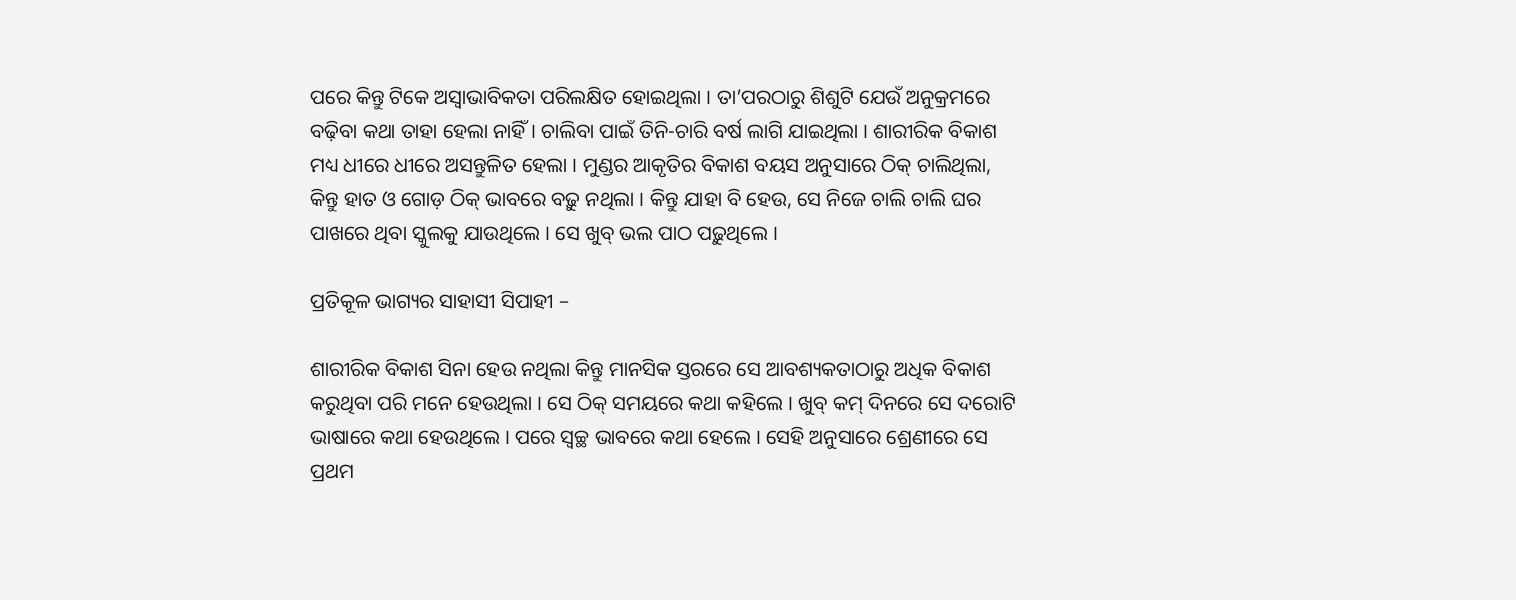ପରେ କିନ୍ତୁ ଟିକେ ଅସ୍ୱାଭାବିକତା ପରିଲକ୍ଷିତ ହୋଇଥିଲା । ତା’ପରଠାରୁ ଶିଶୁଟି ଯେଉଁ ଅନୁକ୍ରମରେ ବଢ଼ିବା କଥା ତାହା ହେଲା ନାହିଁ । ଚାଲିବା ପାଇଁ ତିନି-ଚାରି ବର୍ଷ ଲାଗି ଯାଇଥିଲା । ଶାରୀରିକ ବିକାଶ ମଧ୍ୟ ଧୀରେ ଧୀରେ ଅସନ୍ତୁଳିତ ହେଲା । ମୁଣ୍ଡର ଆକୃତିର ବିକାଶ ବୟସ ଅନୁସାରେ ଠିକ୍ ଚାଲିଥିଲା, କିନ୍ତୁ ହାତ ଓ ଗୋଡ଼ ଠିକ୍ ଭାବରେ ବଢ଼ୁ ନଥିଲା । କିନ୍ତୁ ଯାହା ବି ହେଉ, ସେ ନିଜେ ଚାଲି ଚାଲି ଘର ପାଖରେ ଥିବା ସ୍କୁଲକୁ ଯାଉଥିଲେ । ସେ ଖୁବ୍ ଭଲ ପାଠ ପଢ଼ୁଥିଲେ ।

ପ୍ରତିକୂଳ ଭାଗ୍ୟର ସାହାସୀ ସିପାହୀ –

ଶାରୀରିକ ବିକାଶ ସିନା ହେଉ ନଥିଲା କିନ୍ତୁ ମାନସିକ ସ୍ତରରେ ସେ ଆବଶ୍ୟକତାଠାରୁ ଅଧିକ ବିକାଶ କରୁଥିବା ପରି ମନେ ହେଉଥିଲା । ସେ ଠିକ୍ ସମୟରେ କଥା କହିଲେ । ଖୁବ୍ କମ୍ ଦିନରେ ସେ ଦରୋଟି ଭାଷାରେ କଥା ହେଉଥିଲେ । ପରେ ସ୍ୱଚ୍ଛ ଭାବରେ କଥା ହେଲେ । ସେହି ଅନୁସାରେ ଶ୍ରେଣୀରେ ସେ ପ୍ରଥମ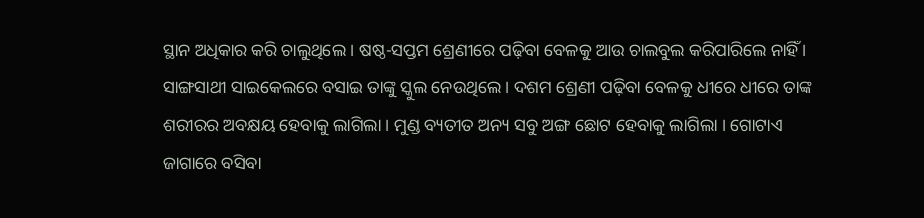ସ୍ଥାନ ଅଧିକାର କରି ଚାଲୁଥିଲେ । ଷଷ୍ଠ-ସପ୍ତମ ଶ୍ରେଣୀରେ ପଢ଼ିବା ବେଳକୁ ଆଉ ଚାଲବୁଲ କରିପାରିଲେ ନାହିଁ । ସାଙ୍ଗସାଥୀ ସାଇକେଲରେ ବସାଇ ତାଙ୍କୁ ସ୍କୁଲ ନେଉଥିଲେ । ଦଶମ ଶ୍ରେଣୀ ପଢ଼ିବା ବେଳକୁ ଧୀରେ ଧୀରେ ତାଙ୍କ ଶରୀରର ଅବକ୍ଷୟ ହେବାକୁ ଲାଗିଲା । ମୁଣ୍ଡ ବ୍ୟତୀତ ଅନ୍ୟ ସବୁ ଅଙ୍ଗ ଛୋଟ ହେବାକୁ ଲାଗିଲା । ଗୋଟାଏ ଜାଗାରେ ବସିବା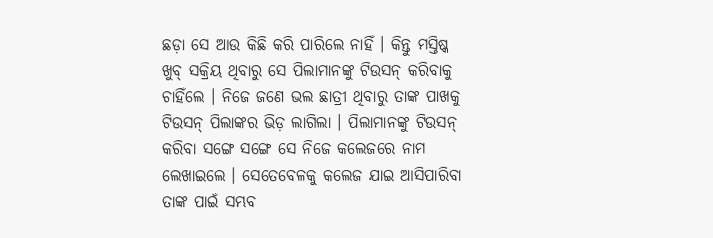ଛଡ଼ା ସେ ଆଉ କିଛି କରି ପାରିଲେ ନାହିଁ । କିନ୍ତୁ ମସ୍ତିଷ୍କ ଖୁବ୍ ସକ୍ରିୟ ଥିବାରୁ ସେ ପିଲାମାନଙ୍କୁ ଟିଉସନ୍ କରିବାକୁ ଚାହିଁଲେ । ନିଜେ ଜଣେ ଭଲ ଛାତ୍ରୀ ଥିବାରୁ ତାଙ୍କ ପାଖକୁ ଟିଉସନ୍ ପିଲାଙ୍କର ଭିଡ଼ ଲାଗିଲା । ପିଲାମାନଙ୍କୁ ଟିଉସନ୍ କରିବା ସଙ୍ଗେ ସଙ୍ଗେ ସେ ନିଜେ କଲେଜରେ ନାମ ଲେଖାଇଲେ । ସେତେବେଳକୁ କଲେଜ ଯାଇ ଆସିପାରିବା ତାଙ୍କ ପାଇଁ ସମ୍ଭବ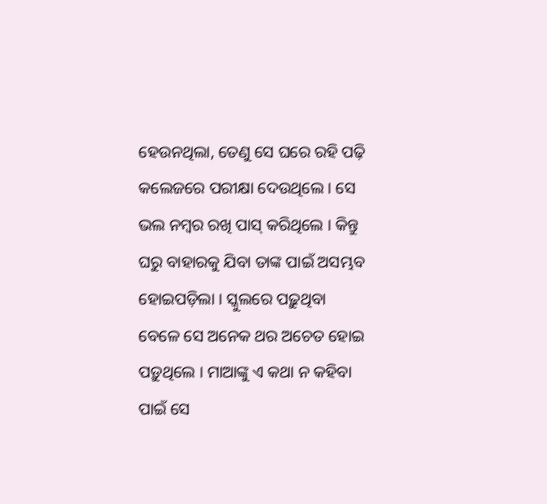ହେଉନଥିଲା, ତେଣୁ ସେ ଘରେ ରହି ପଢ଼ି କଲେଜରେ ପରୀକ୍ଷା ଦେଉଥିଲେ । ସେ ଭଲ ନମ୍ବର ରଖି ପାସ୍ କରିଥିଲେ । କିନ୍ତୁ ଘରୁ ବାହାରକୁ ଯିବା ତାଙ୍କ ପାଇଁ ଅସମ୍ଭବ ହୋଇପଡ଼ିଲା । ସ୍କୁଲରେ ପଢ଼ୁଥିବା ବେଳେ ସେ ଅନେକ ଥର ଅଚେତ ହୋଇ ପଡ଼ୁଥିଲେ । ମାଆଙ୍କୁ ଏ କଥା ନ କହିବା ପାଇଁ ସେ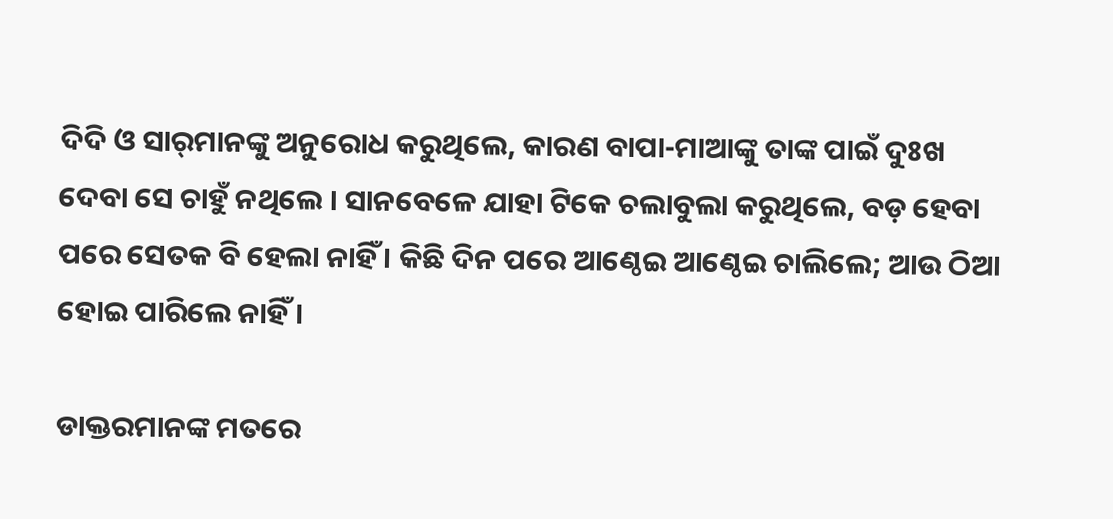ଦିଦି ଓ ସାର୍‌ମାନଙ୍କୁ ଅନୁରୋଧ କରୁଥିଲେ, କାରଣ ବାପା-ମାଆଙ୍କୁ ତାଙ୍କ ପାଇଁ ଦୁଃଖ ଦେବା ସେ ଚାହୁଁ ନଥିଲେ । ସାନବେଳେ ଯାହା ଟିକେ ଚଲାବୁଲା କରୁଥିଲେ, ବଡ଼ ହେବା ପରେ ସେତକ ବି ହେଲା ନାହିଁ । କିଛି ଦିନ ପରେ ଆଣ୍ଠେଇ ଆଣ୍ଠେଇ ଚାଲିଲେ; ଆଉ ଠିଆ ହୋଇ ପାରିଲେ ନାହିଁ ।

ଡାକ୍ତରମାନଙ୍କ ମତରେ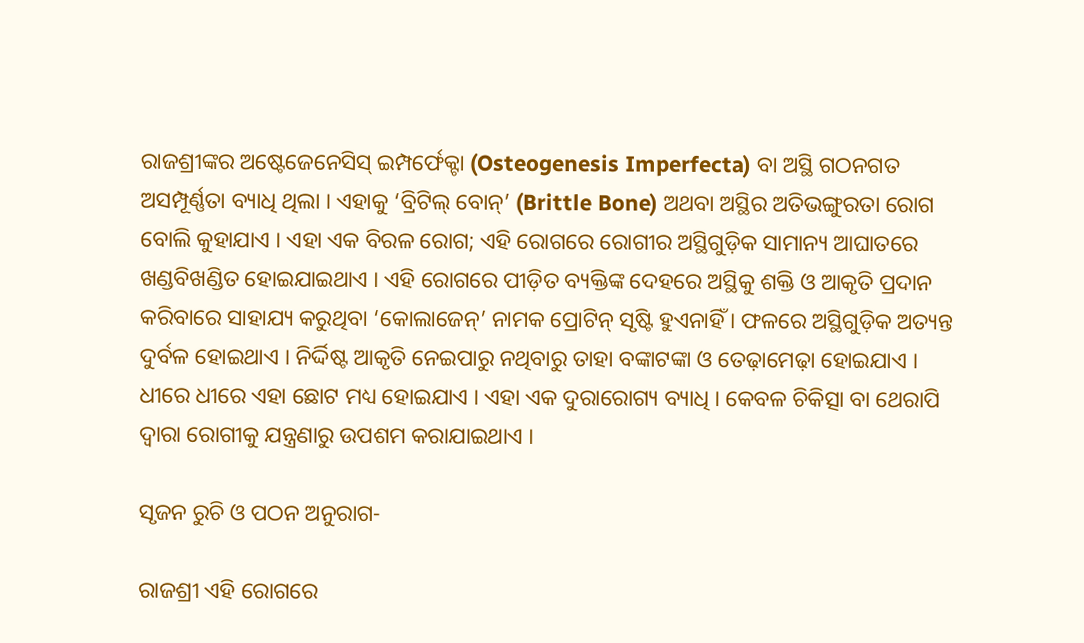ରାଜଶ୍ରୀଙ୍କର ଅଷ୍ଟେଜେନେସିସ୍ ଇମ୍ପର୍ଫେକ୍ଟା (Osteogenesis Imperfecta) ବା ଅସ୍ଥି ଗଠନଗତ ଅସମ୍ପୂର୍ଣ୍ଣତା ବ୍ୟାଧି ଥିଲା । ଏହାକୁ ‘ବ୍ରିଟିଲ୍ ବୋନ୍’ (Brittle Bone) ଅଥବା ଅସ୍ଥିର ଅତିଭଙ୍ଗୁରତା ରୋଗ ବୋଲି କୁହାଯାଏ । ଏହା ଏକ ବିରଳ ରୋଗ; ଏହି ରୋଗରେ ରୋଗୀର ଅସ୍ଥିଗୁଡ଼ିକ ସାମାନ୍ୟ ଆଘାତରେ ଖଣ୍ଡବିଖଣ୍ଡିତ ହୋଇଯାଇଥାଏ । ଏହି ରୋଗରେ ପୀଡ଼ିତ ବ୍ୟକ୍ତିଙ୍କ ଦେହରେ ଅସ୍ଥିକୁ ଶକ୍ତି ଓ ଆକୃତି ପ୍ରଦାନ କରିବାରେ ସାହାଯ୍ୟ କରୁଥିବା ‘କୋଲାଜେନ୍’ ନାମକ ପ୍ରୋଟିନ୍ ସୃଷ୍ଟି ହୁଏନାହିଁ । ଫଳରେ ଅସ୍ଥିଗୁଡ଼ିକ ଅତ୍ୟନ୍ତ ଦୁର୍ବଳ ହୋଇଥାଏ । ନିର୍ଦ୍ଦିଷ୍ଟ ଆକୃତି ନେଇପାରୁ ନଥିବାରୁ ତାହା ବଙ୍କାଟଙ୍କା ଓ ତେଢ଼ାମେଢ଼ା ହୋଇଯାଏ । ଧୀରେ ଧୀରେ ଏହା ଛୋଟ ମଧ୍ୟ ହୋଇଯାଏ । ଏହା ଏକ ଦୁରାରୋଗ୍ୟ ବ୍ୟାଧି । କେବଳ ଚିକିତ୍ସା ବା ଥେରାପି ଦ୍ୱାରା ରୋଗୀକୁ ଯନ୍ତ୍ରଣାରୁ ଉପଶମ କରାଯାଇଥାଏ ।

ସୃଜନ ରୁଚି ଓ ପଠନ ଅନୁରାଗ-

ରାଜଶ୍ରୀ ଏହି ରୋଗରେ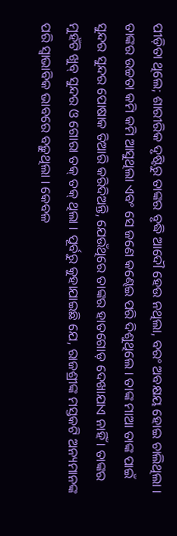ପୀଡ଼ିତା ଥିଲେ; ଶାରୀରିକ ଦୃଷ୍ଟିରୁ ତାଙ୍କର ବୃଦ୍ଧି ଆଦୌ ହେଉ ନଥିଲା, ବରଂ ଅବକ୍ଷୟ ହୋଇ ଚାଲିଥିଲା । ତାଙ୍କର ଉଚ୍ଚତା କମି କମି ଆସୁଥିଲା ଏବଂ ସେ ଜଣେ କଣ୍ଢେଇ ପରି ଦିଶୁଥିଲେ । ତାଙ୍କ ମାଆ ତାଙ୍କ ପାଇଁ ସୁନ୍ଦର ସୁନ୍ଦର ପୋଷାକ ତିଆରି କରିଦିଅନ୍ତି, ଯେଉଁଥିରେ ତାଙ୍କର ହାତଗୋଡ଼ ଦେଖାଯାଏ ନାହିଁ । ତାଙ୍କର ମୁହଁଟି ଖୁବ୍ ସୁନ୍ଦର ଓ ଗୋରା ତକ୍ ତକ୍ ଥିଲା । ପୂର୍ବରୁ କୁହାଯାଇଛି ଯେ, ରାଜଶ୍ରୀଙ୍କ ମସ୍ତକଟି ଅନ୍ୟମାନଙ୍କ ପରି ସ୍ୱାଭାବିକ ଭାବରେ ବଢ଼ୁଥିଲା । କେବଳ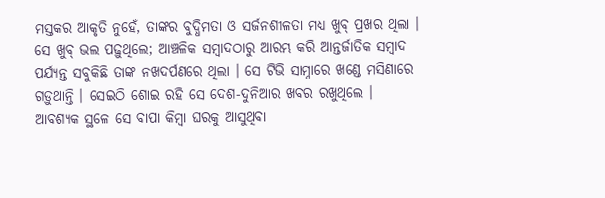ମସ୍ତକର ଆକୃତି ନୁହେଁ, ତାଙ୍କର ବୁଦ୍ଧିମତା ଓ ସର୍ଜନଶୀଳତା ମଧ୍ୟ ଖୁବ୍ ପ୍ରଖର ଥିଲା । ସେ ଖୁବ୍ ଭଲ ପଢ଼ୁଥିଲେ; ଆଞ୍ଚଳିକ ସମ୍ବାଦଠାରୁ ଆରମ୍ଭ କରି ଆନ୍ତର୍ଜାତିକ ସମ୍ବାଦ ପର୍ଯ୍ୟନ୍ତ ସବୁକିଛି ତାଙ୍କ ନଖଦର୍ପଣରେ ଥିଲା । ସେ ଟିଭି ସାମ୍ନାରେ ଖଣ୍ଡେ ମସିଣାରେ ଗଡ଼ୁଥାନ୍ତି । ସେଇଠି ଶୋଇ ରହି ସେ ଦେଶ-ଦୁନିଆର ଖବର ରଖୁଥିଲେ । ଆବଶ୍ୟକ ସ୍ଥଳେ ସେ ବାପା କିମ୍ବା ଘରକୁ ଆସୁଥିବା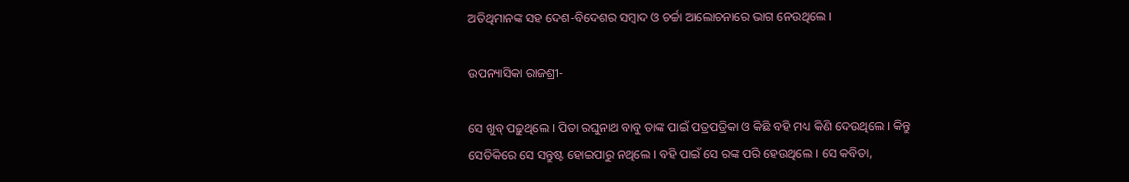ଅତିଥିମାନଙ୍କ ସହ ଦେଶ-ବିଦେଶର ସମ୍ବାଦ ଓ ଚର୍ଚ୍ଚା ଆଲୋଚନାରେ ଭାଗ ନେଉଥିଲେ ।

ଉପନ୍ୟାସିକା ରାଜଶ୍ରୀ-

ସେ ଖୁବ୍ ପଢ଼ୁଥିଲେ । ପିତା ରଘୁନାଥ ବାବୁ ତାଙ୍କ ପାଇଁ ପତ୍ରପତ୍ରିକା ଓ କିଛି ବହି ମଧ୍ୟ କିଣି ଦେଉଥିଲେ । କିନ୍ତୁ ସେତିକିରେ ସେ ସନ୍ତୁଷ୍ଟ ହୋଇପାରୁ ନଥିଲେ । ବହି ପାଇଁ ସେ ରଙ୍କ ପରି ହେଉଥିଲେ । ସେ କବିତା,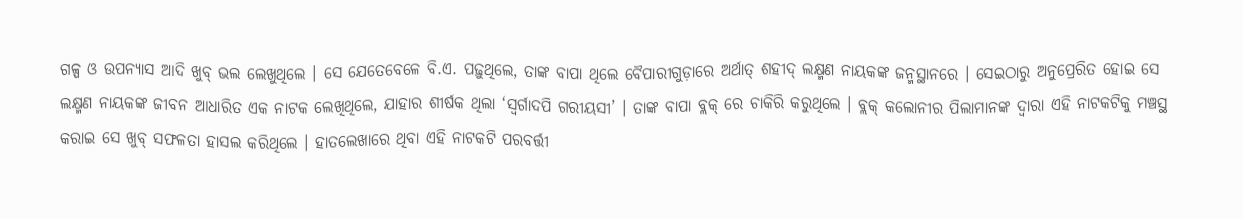ଗଳ୍ପ ଓ ଉପନ୍ୟାସ ଆଦି ଖୁବ୍ ଭଲ ଲେଖୁଥିଲେ । ସେ ଯେତେବେଳେ ବି.ଏ. ପଢ଼ୁଥିଲେ, ତାଙ୍କ ବାପା ଥିଲେ ବୈପାରୀଗୁଡ଼ାରେ ଅର୍ଥାତ୍ ଶହୀଦ୍ ଲକ୍ଷ୍ମଣ ନାୟକଙ୍କ ଜନ୍ମସ୍ଥାନରେ । ସେଇଠାରୁ ଅନୁପ୍ରେରିତ ହୋଇ ସେ ଲକ୍ଷ୍ମଣ ନାୟକଙ୍କ ଜୀବନ ଆଧାରିତ ଏକ ନାଟକ ଲେଖିଥିଲେ, ଯାହାର ଶୀର୍ଷକ ଥିଲା ‘ସ୍ୱର୍ଗାଦପି ଗରୀୟସୀ’ । ତାଙ୍କ ବାପା ବ୍ଲକ୍ ରେ ଚାକିରି କରୁଥିଲେ । ବ୍ଲକ୍ କଲୋନୀର ପିଲାମାନଙ୍କ ଦ୍ୱାରା ଏହି ନାଟକଟିକୁ ମଞ୍ଚସ୍ଥ କରାଇ ସେ ଖୁବ୍ ସଫଳତା ହାସଲ କରିଥିଲେ । ହାତଲେଖାରେ ଥିବା ଏହି ନାଟକଟି ପରବର୍ତ୍ତୀ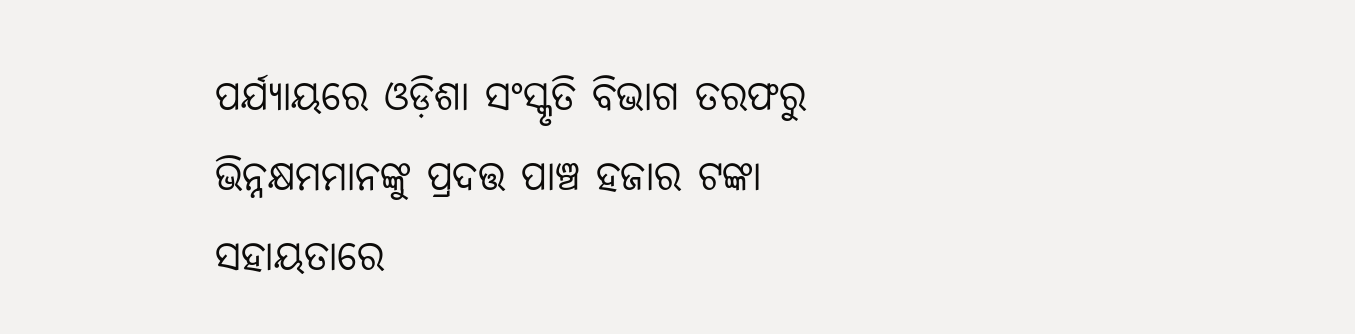ପର୍ଯ୍ୟାୟରେ ଓଡ଼ିଶା ସଂସ୍କୃତି ବିଭାଗ ତରଫରୁ ଭିନ୍ନକ୍ଷମମାନଙ୍କୁ ପ୍ରଦତ୍ତ ପାଞ୍ଚ ହଜାର ଟଙ୍କା ସହାୟତାରେ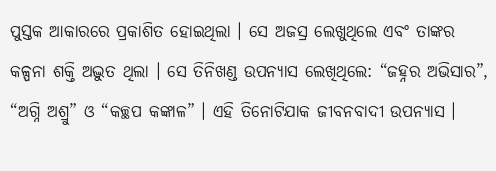ପୁସ୍ତକ ଆକାରରେ ପ୍ରକାଶିତ ହୋଇଥିଲା । ସେ ଅଜସ୍ର ଲେଖୁଥିଲେ ଏବଂ ତାଙ୍କର କଳ୍ପନା ଶକ୍ତି ଅଦ୍ଭୁତ ଥିଲା । ସେ ତିନିଖଣ୍ଡ ଉପନ୍ୟାସ ଲେଖିଥିଲେ: “ଜହ୍ନର ଅଭିସାର”, “ଅଗ୍ନି ଅଶ୍ରୁ” ଓ “କଚ୍ଛପ କଙ୍କାଳ” । ଏହି ତିନୋଟିଯାକ ଜୀବନବାଦୀ ଉପନ୍ୟାସ ।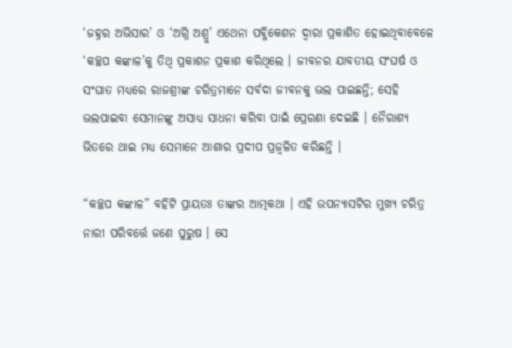‘ଜହ୍ନର ଅଭିସାର’ ଓ ‘ଅଗ୍ନି ଅଶ୍ରୁ’ ଏଥେନା ପବ୍ଳିକେଶନ ଦ୍ୱାରା ପ୍ରକାଶିତ ହୋଇଥିବାବେଳେ ‘କଚ୍ଛପ କଙ୍କାଳ’କୁ ତିଥି ପ୍ରକାଶନ ପ୍ରକାଶ କରିଥିଲେ । ଜୀବନର ଯାବତୀୟ ସଂଘର୍ଷ ଓ ସଂଘାତ ମଧ୍ୟରେ ରାଜଶ୍ରୀଙ୍କ ଚରିତ୍ରମାନେ ସର୍ବଦା ଜୀବନକୁ ଭଲ ପାଇଛନ୍ତି; ସେହି ଭଲପାଇବା ସେମାନଙ୍କୁ ଅସାଧ୍ୟ ସାଧନା କରିବା ପାଇଁ ପ୍ରେରଣା ଦେଇଛି । ନୈରାଶ୍ୟ ଭିତରେ ଥାଇ ମଧ୍ୟ ସେମାନେ ଆଶାର ପ୍ରଦୀପ ପ୍ରଜ୍ୱଳିତ କରିଛନ୍ତି ।

“କଚ୍ଛପ କଙ୍କାଳ” ବହିଟି ପ୍ରାୟତଃ ତାଙ୍କର ଆତ୍ମକଥା । ଏହି ଉପନ୍ୟାସଟିର ମୁଖ୍ୟ ଚରିତ୍ର ନାରୀ ପରିବର୍ତ୍ତେ ଜଣେ ପୁରୁଷ । ସେ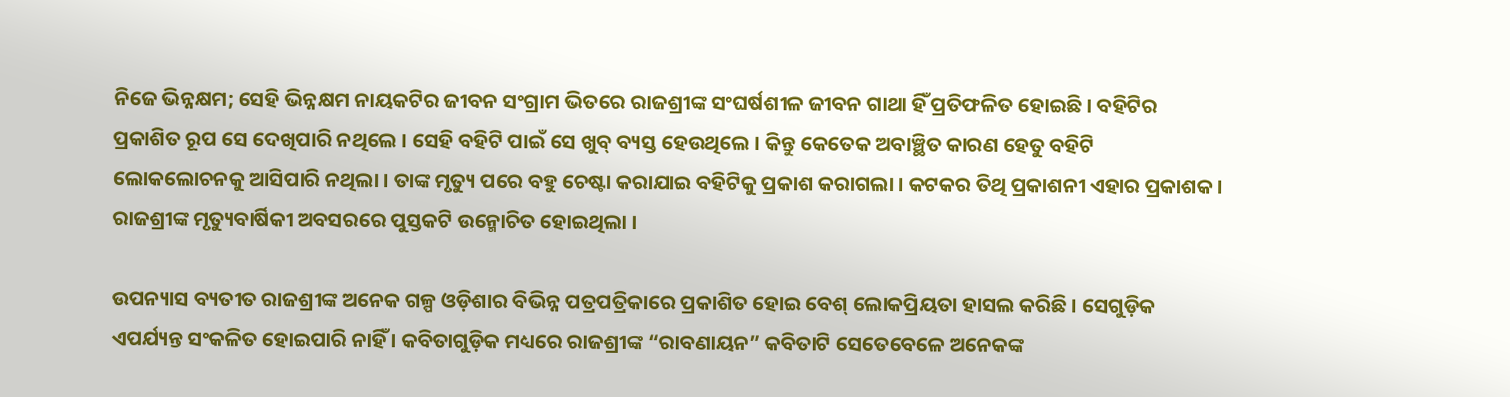ନିଜେ ଭିନ୍ନକ୍ଷମ; ସେହି ଭିନ୍ନକ୍ଷମ ନାୟକଟିର ଜୀବନ ସଂଗ୍ରାମ ଭିତରେ ରାଜଶ୍ରୀଙ୍କ ସଂଘର୍ଷଶୀଳ ଜୀବନ ଗାଥା ହିଁ ପ୍ରତିଫଳିତ ହୋଇଛି । ବହିଟିର ପ୍ରକାଶିତ ରୂପ ସେ ଦେଖିପାରି ନଥିଲେ । ସେହି ବହିଟି ପାଇଁ ସେ ଖୁବ୍ ବ୍ୟସ୍ତ ହେଉଥିଲେ । କିନ୍ତୁ କେତେକ ଅବାଞ୍ଛିତ କାରଣ ହେତୁ ବହିଟି ଲୋକଲୋଚନକୁ ଆସିପାରି ନଥିଲା । ତାଙ୍କ ମୃତ୍ୟୁ ପରେ ବହୁ ଚେଷ୍ଟା କରାଯାଇ ବହିଟିକୁ ପ୍ରକାଶ କରାଗଲା । କଟକର ତିଥି ପ୍ରକାଶନୀ ଏହାର ପ୍ରକାଶକ । ରାଜଶ୍ରୀଙ୍କ ମୃତ୍ୟୁବାର୍ଷିକୀ ଅବସରରେ ପୁସ୍ତକଟି ଉନ୍ମୋଚିତ ହୋଇଥିଲା ।

ଉପନ୍ୟାସ ବ୍ୟତୀତ ରାଜଶ୍ରୀଙ୍କ ଅନେକ ଗଳ୍ପ ଓଡ଼ିଶାର ବିଭିନ୍ନ ପତ୍ରପତ୍ରିକାରେ ପ୍ରକାଶିତ ହୋଇ ବେଶ୍ ଲୋକପ୍ରିୟତା ହାସଲ କରିଛି । ସେଗୁଡ଼ିକ ଏପର୍ଯ୍ୟନ୍ତ ସଂକଳିତ ହୋଇପାରି ନାହିଁ । କବିତାଗୁଡ଼ିକ ମଧ୍ୟରେ ରାଜଶ୍ରୀଙ୍କ “ରାବଣାୟନ” କବିତାଟି ସେତେବେଳେ ଅନେକଙ୍କ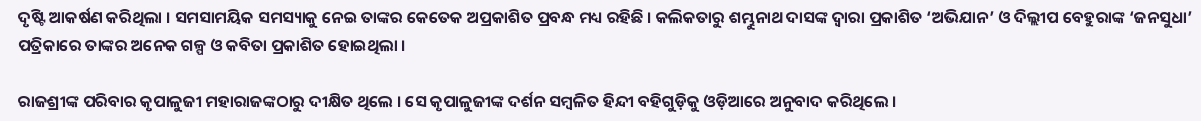ଦୃଷ୍ଟି ଆକର୍ଷଣ କରିଥିଲା । ସମସାମୟିକ ସମସ୍ୟାକୁ ନେଇ ତାଙ୍କର କେତେକ ଅପ୍ରକାଶିତ ପ୍ରବନ୍ଧ ମଧ୍ୟ ରହିଛି । କଲିକତାରୁ ଶମ୍ଭୁନାଥ ଦାସଙ୍କ ଦ୍ୱାରା ପ୍ରକାଶିତ ‘ଅଭିଯାନ’ ଓ ଦିଲ୍ଲୀପ ବେହୁରାଙ୍କ ‘ଜନସୁଧା’ ପତ୍ରିକାରେ ତାଙ୍କର ଅନେକ ଗଳ୍ପ ଓ କବିତା ପ୍ରକାଶିତ ହୋଇଥିଲା ।

ରାଜଶ୍ରୀଙ୍କ ପରିବାର କୃପାଳୁଜୀ ମହାରାଜଙ୍କଠାରୁ ଦୀକ୍ଷିତ ଥିଲେ । ସେ କୃପାଳୁଜୀଙ୍କ ଦର୍ଶନ ସମ୍ବଳିତ ହିନ୍ଦୀ ବହିଗୁଡ଼ିକୁ ଓଡ଼ିଆରେ ଅନୁବାଦ କରିଥିଲେ ।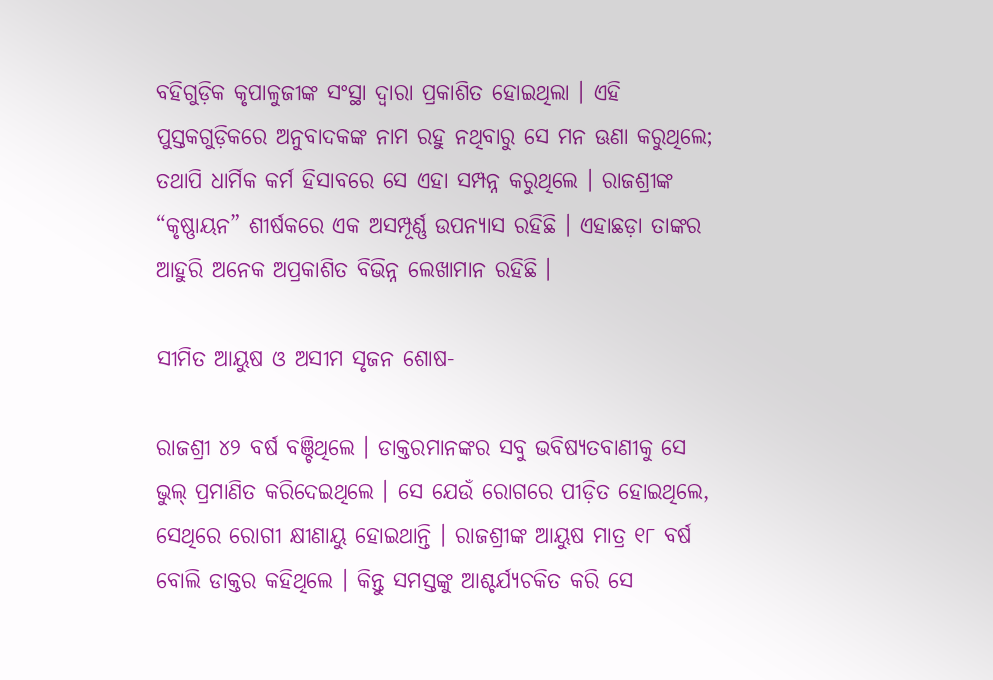ବହିଗୁଡ଼ିକ କୃପାଳୁଜୀଙ୍କ ସଂସ୍ଥା ଦ୍ୱାରା ପ୍ରକାଶିତ ହୋଇଥିଲା । ଏହି ପୁସ୍ତକଗୁଡ଼ିକରେ ଅନୁବାଦକଙ୍କ ନାମ ରହୁ ନଥିବାରୁ ସେ ମନ ଊଣା କରୁଥିଲେ; ତଥାପି ଧାର୍ମିକ କର୍ମ ହିସାବରେ ସେ ଏହା ସମ୍ପନ୍ନ କରୁଥିଲେ । ରାଜଶ୍ରୀଙ୍କ “କୃଷ୍ଣାୟନ” ଶୀର୍ଷକରେ ଏକ ଅସମ୍ପୂର୍ଣ୍ଣ ଉପନ୍ୟାସ ରହିଛି । ଏହାଛଡ଼ା ତାଙ୍କର ଆହୁରି ଅନେକ ଅପ୍ରକାଶିତ ବିଭିନ୍ନ ଲେଖାମାନ ରହିଛି ।

ସୀମିତ ଆୟୁଷ ଓ ଅସୀମ ସୃଜନ ଶୋଷ-

ରାଜଶ୍ରୀ ୪୨ ବର୍ଷ ବଞ୍ଚିଥିଲେ । ଡାକ୍ତରମାନଙ୍କର ସବୁ ଭବିଷ୍ୟତବାଣୀକୁ ସେ ଭୁଲ୍ ପ୍ରମାଣିତ କରିଦେଇଥିଲେ । ସେ ଯେଉଁ ରୋଗରେ ପୀଡ଼ିତ ହୋଇଥିଲେ, ସେଥିରେ ରୋଗୀ କ୍ଷୀଣାୟୁ ହୋଇଥାନ୍ତି । ରାଜଶ୍ରୀଙ୍କ ଆୟୁଷ ମାତ୍ର ୧୮ ବର୍ଷ ବୋଲି ଡାକ୍ତର କହିଥିଲେ । କିନ୍ତୁ ସମସ୍ତଙ୍କୁ ଆଶ୍ଚର୍ଯ୍ୟଚକିତ କରି ସେ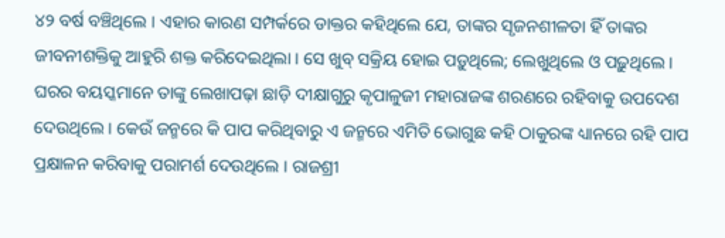୪୨ ବର୍ଷ ବଞ୍ଚିଥିଲେ । ଏହାର କାରଣ ସମ୍ପର୍କରେ ଡାକ୍ତର କହିଥିଲେ ଯେ, ତାଙ୍କର ସୃଜନଶୀଳତା ହିଁ ତାଙ୍କର ଜୀବନୀଶକ୍ତିକୁ ଆହୁରି ଶକ୍ତ କରିଦେଇଥିଲା । ସେ ଖୁବ୍ ସକ୍ରିୟ ହୋଇ ପଡ଼ୁଥିଲେ; ଲେଖୁଥିଲେ ଓ ପଢ଼ୁଥିଲେ । ଘରର ବୟସ୍କମାନେ ତାଙ୍କୁ ଲେଖାପଢ଼ା ଛାଡ଼ି ଦୀକ୍ଷାଗୁରୁ କୃପାଳୁଜୀ ମହାରାଜଙ୍କ ଶରଣରେ ରହିବାକୁ ଉପଦେଶ ଦେଉଥିଲେ । କେଉଁ ଜନ୍ମରେ କି ପାପ କରିଥିବାରୁ ଏ ଜନ୍ମରେ ଏମିତି ଭୋଗୁଛ କହି ଠାକୁରଙ୍କ ଧ୍ୟାନରେ ରହି ପାପ ପ୍ରକ୍ଷାଳନ କରିବାକୁ ପରାମର୍ଶ ଦେଉଥିଲେ । ରାଜଶ୍ରୀ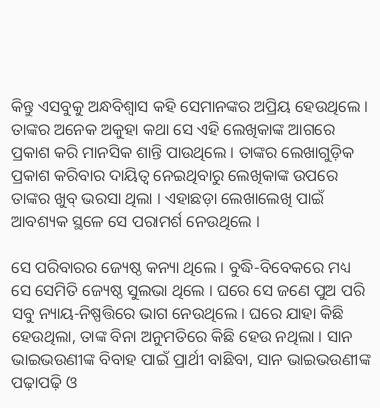କିନ୍ତୁ ଏସବୁକୁ ଅନ୍ଧବିଶ୍ୱାସ କହି ସେମାନଙ୍କର ଅପ୍ରିୟ ହେଉଥିଲେ । ତାଙ୍କର ଅନେକ ଅକୁହା କଥା ସେ ଏହି ଲେଖିକାଙ୍କ ଆଗରେ ପ୍ରକାଶ କରି ମାନସିକ ଶାନ୍ତି ପାଉଥିଲେ । ତାଙ୍କର ଲେଖାଗୁଡ଼ିକ ପ୍ରକାଶ କରିବାର ଦାୟିତ୍ୱ ନେଇଥିବାରୁ ଲେଖିକାଙ୍କ ଉପରେ ତାଙ୍କର ଖୁବ୍ ଭରସା ଥିଲା । ଏହାଛଡ଼ା ଲେଖାଲେଖି ପାଇଁ ଆବଶ୍ୟକ ସ୍ଥଳେ ସେ ପରାମର୍ଶ ନେଉଥିଲେ ।

ସେ ପରିବାରର ଜ୍ୟେଷ୍ଠ କନ୍ୟା ଥିଲେ । ବୁଦ୍ଧି-ବିବେକରେ ମଧ୍ୟ ସେ ସେମିତି ଜ୍ୟେଷ୍ଠ ସୁଲଭା ଥିଲେ । ଘରେ ସେ ଜଣେ ପୁଅ ପରି ସବୁ ନ୍ୟାୟ-ନିଷ୍ପତ୍ତିରେ ଭାଗ ନେଉଥିଲେ । ଘରେ ଯାହା କିଛି ହେଉଥିଲା, ତାଙ୍କ ବିନା ଅନୁମତିରେ କିଛି ହେଉ ନଥିଲା । ସାନ ଭାଇଭଉଣୀଙ୍କ ବିବାହ ପାଇଁ ପ୍ରାର୍ଥୀ ବାଛିବା, ସାନ ଭାଇଭଉଣୀଙ୍କ ପଢ଼ାପଢ଼ି ଓ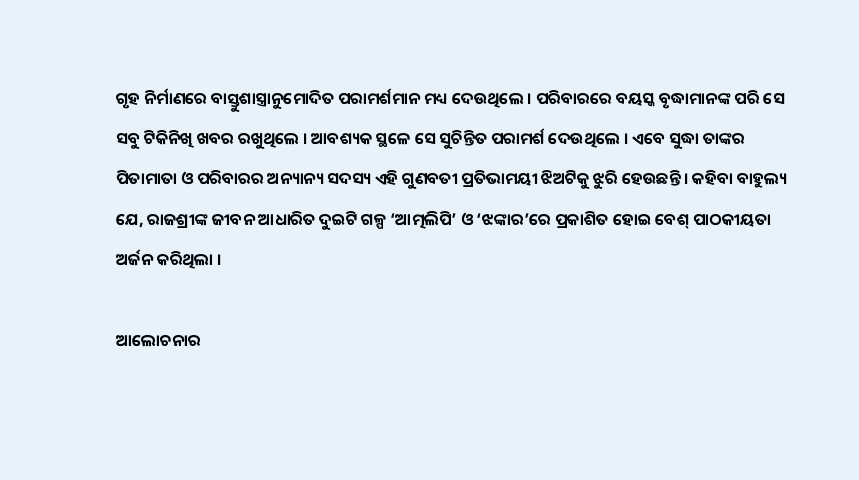ଗୃହ ନିର୍ମାଣରେ ବାସ୍ତୁଶାସ୍ତ୍ରାନୁମୋଦିତ ପରାମର୍ଶମାନ ମଧ୍ୟ ଦେଉଥିଲେ । ପରିବାରରେ ବୟସ୍କ ବୃଦ୍ଧାମାନଙ୍କ ପରି ସେ ସବୁ ଟିକିନିଖି ଖବର ରଖୁଥିଲେ । ଆବଶ୍ୟକ ସ୍ଥଳେ ସେ ସୁଚିନ୍ତିତ ପରାମର୍ଶ ଦେଉଥିଲେ । ଏବେ ସୁଦ୍ଧା ତାଙ୍କର ପିତାମାତା ଓ ପରିବାରର ଅନ୍ୟାନ୍ୟ ସଦସ୍ୟ ଏହି ଗୁଣବତୀ ପ୍ରତିଭାମୟୀ ଝିଅଟିକୁ ଝୁରି ହେଉଛନ୍ତି । କହିବା ବାହୁଲ୍ୟ ଯେ, ରାଜଶ୍ରୀଙ୍କ ଜୀବନ ଆଧାରିତ ଦୁଇଟି ଗଳ୍ପ ‘ଆତ୍ମଲିପି’ ଓ ‘ଝଙ୍କାର’ରେ ପ୍ରକାଶିତ ହୋଇ ବେଶ୍ ପାଠକୀୟତା ଅର୍ଜନ କରିଥିଲା ।

ଆଲୋଚନାର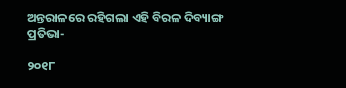ଅନ୍ତରାଳରେ ରହିଗଲା ଏହି ବିରଳ ଦିବ୍ୟାଙ୍ଗ ପ୍ରତିଭା-

୨୦୧୮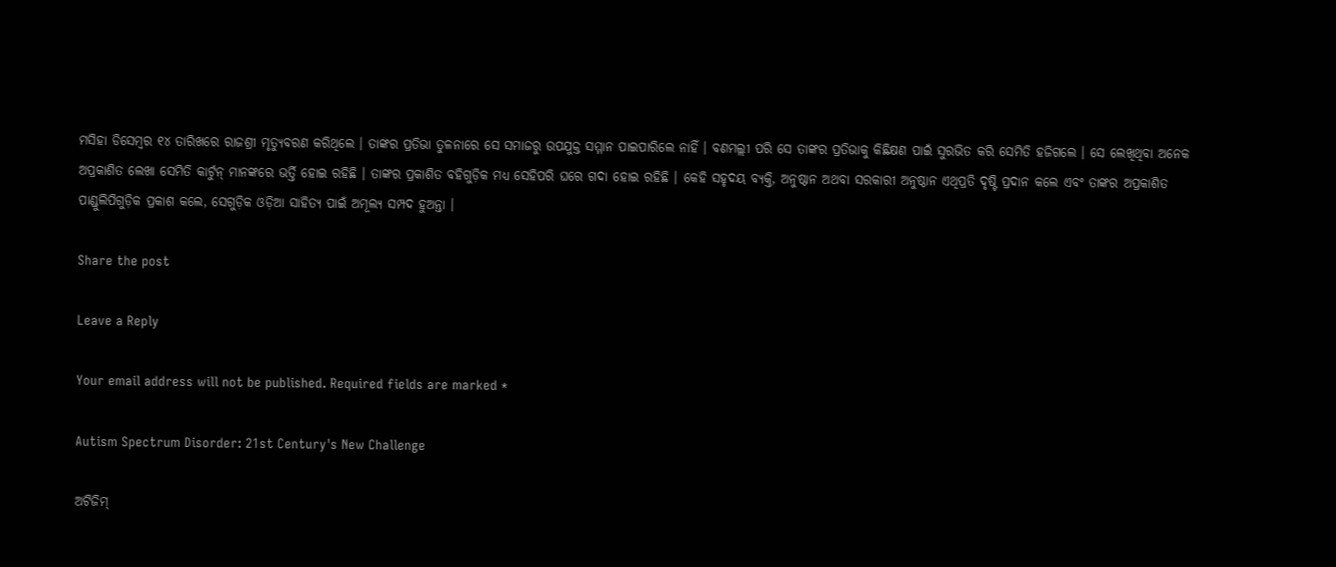ମସିହା ଡିସେମ୍ବର ୧୪ ତାରିଖରେ ରାଜଶ୍ରୀ ମୃତ୍ୟୁବରଣ କରିଥିଲେ । ତାଙ୍କର ପ୍ରତିଭା ତୁଳନାରେ ସେ ସମାଜରୁ ଉପଯୁକ୍ତ ସମ୍ମାନ ପାଇପାରିଲେ ନାହିଁ । ବଣମଲ୍ଲୀ ପରି ସେ ତାଙ୍କର ପ୍ରତିଭାକୁ କିଛିକ୍ଷଣ ପାଇଁ ସୁରଭିତ କରି ସେମିତି ହଜିଗଲେ । ସେ ଲେଖିଥିବା ଅନେକ ଅପ୍ରକାଶିତ ଲେଖା ସେମିତି କାର୍ଟୁନ୍ ମାନଙ୍କରେ ଭର୍ତ୍ତି ହୋଇ ରହିଛି । ତାଙ୍କର ପ୍ରକାଶିତ ବହିଗୁଡ଼ିକ ମଧ୍ୟ ସେହିପରି ଘରେ ଗଦା ହୋଇ ରହିଛି । କେହି ସହୃଦୟ ବ୍ୟକ୍ତି, ଅନୁଷ୍ଠାନ ଅଥବା ସରକାରୀ ଅନୁଷ୍ଠାନ ଏଥିପ୍ରତି ଦୃଷ୍ଟି ପ୍ରଦାନ କଲେ ଏବଂ ତାଙ୍କର ଅପ୍ରକାଶିତ ପାଣ୍ଡୁଲିପିଗୁଡ଼ିକ ପ୍ରକାଶ କଲେ, ସେଗୁଡ଼ିକ ଓଡ଼ିଆ ସାହିତ୍ୟ ପାଇଁ ଅମୂଲ୍ୟ ସମ୍ପଦ ହୁଅନ୍ତା ।

Share the post

Leave a Reply

Your email address will not be published. Required fields are marked *

Autism Spectrum Disorder: 21st Century's New Challenge

ଅଟିଜିମ୍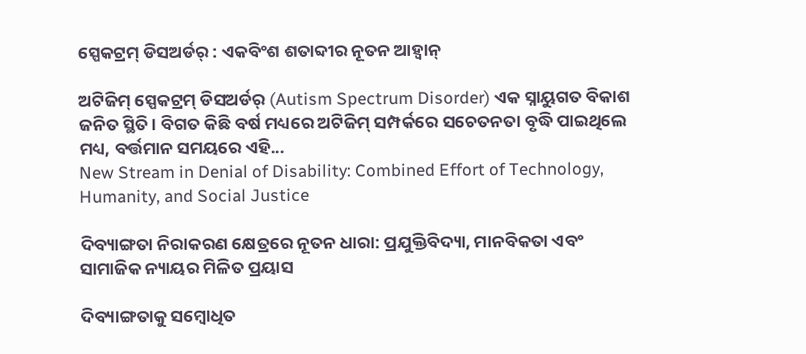ସ୍ପେକଟ୍ରମ୍ ଡିସଅର୍ଡର୍ : ଏକବିଂଶ ଶତାବ୍ଦୀର ନୂତନ ଆହ୍ୱାନ୍

ଅଟିଜିମ୍ ସ୍ପେକଟ୍ରମ୍ ଡିସଅର୍ଡର୍ (Autism Spectrum Disorder) ଏକ ସ୍ନାୟୁଗତ ବିକାଶ ଜନିତ ସ୍ଥିତି । ବିଗତ କିଛି ବର୍ଷ ମଧ୍ୟରେ ଅଟିଜିମ୍ ସମ୍ପର୍କରେ ସଚେତନତା ବୃଦ୍ଧି ପାଇଥିଲେ ମଧ୍ୟ, ବର୍ତ୍ତମାନ ସମୟରେ ଏହି...
New Stream in Denial of Disability: Combined Effort of Technology, Humanity, and Social Justice

ଦିବ୍ୟାଙ୍ଗତା ନିରାକରଣ କ୍ଷେତ୍ରରେ ନୂତନ ଧାରା: ପ୍ରଯୁକ୍ତିବିଦ୍ୟା, ମାନବିକତା ଏବଂ ସାମାଜିକ ନ୍ୟାୟର ମିଳିତ ପ୍ରୟାସ

ଦିବ୍ୟାଙ୍ଗତାକୁ ସମ୍ବୋଧିତ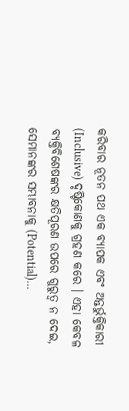କରିବାର ନୂତନ ପଥ ଏକ ବ୍ୟାପକ ଏବଂ ଅନ୍ତର୍ଭୁକ୍ତିକାରୀ (Inclusive) ଦୃଷ୍ଟିକୋଣକୁ ଗ୍ରହଣ କରେ । ଏହା କେବଳ ବ୍ୟକ୍ତିବିଶେଷଙ୍କର କ୍ଷତିପୂରଣ ଉପରେ ଗୁରୁତ୍ଵ ନ ଦେଇ, ସେମାନଙ୍କର ସମ୍ଭାବନାକୁ (Potential)...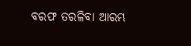ବରଫ ତରଳିବା ଆରମ୍ଭ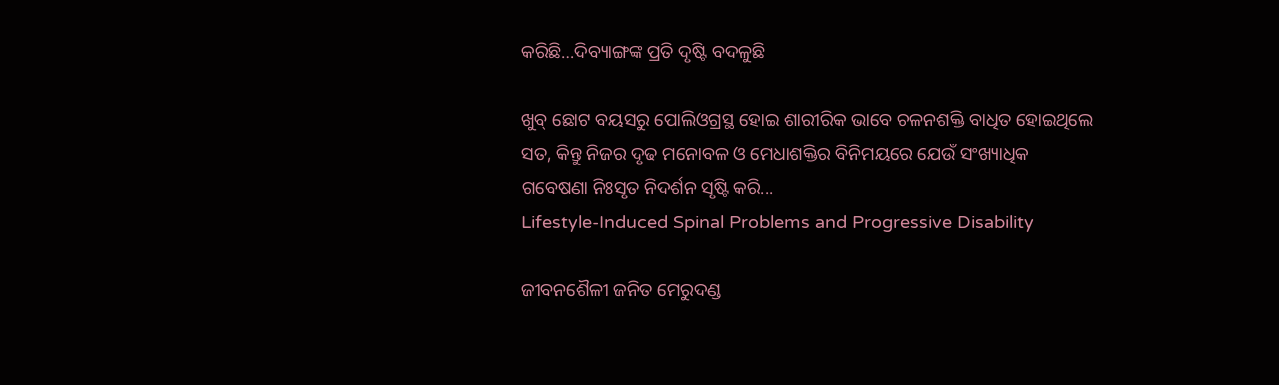କରିଛି…ଦିବ୍ୟାଙ୍ଗଙ୍କ ପ୍ରତି ଦୃଷ୍ଟି ବଦଳୁଛି

ଖୁବ୍ ଛୋଟ ବୟସରୁ ପୋଲିଓଗ୍ରସ୍ଥ ହୋଇ ଶାରୀରିକ ଭାବେ ଚଳନଶକ୍ତି ବାଧିତ ହୋଇଥିଲେ ସତ, କିନ୍ତୁ ନିଜର ଦୃଢ ମନୋବଳ ଓ ମେଧାଶକ୍ତିର ବିନିମୟରେ ଯେଉଁ ସଂଖ୍ୟାଧିକ ଗବେଷଣା ନିଃସୃତ ନିଦର୍ଶନ ସୃଷ୍ଟି କରି...
Lifestyle-Induced Spinal Problems and Progressive Disability

ଜୀବନଶୈଳୀ ଜନିତ ମେରୁଦଣ୍ଡ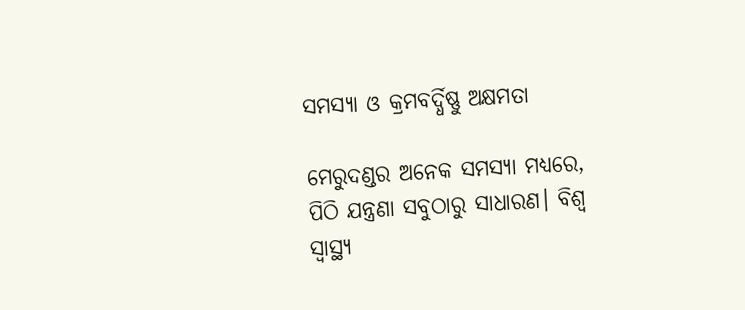ସମସ୍ୟା ଓ କ୍ରମବର୍ଦ୍ଧିଷ୍ଣୁ ଅକ୍ଷମତା

ମେରୁଦଣ୍ଡର ଅନେକ ସମସ୍ୟା ମଧ୍ୟରେ, ପିଠି ଯନ୍ତ୍ରଣା ସବୁଠାରୁ ସାଧାରଣ। ବିଶ୍ୱ ସ୍ୱାସ୍ଥ୍ୟ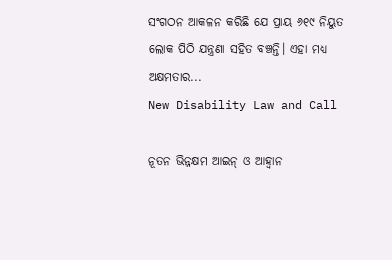ସଂଗଠନ ଆକଳନ କରିଛି ଯେ ପ୍ରାୟ ୬୧୯ ନିୟୁତ ଲୋକ ପିଠି ଯନ୍ତ୍ରଣା ସହିତ ବଞ୍ଚନ୍ତି। ଏହା ମଧ୍ୟ ଅକ୍ଷମତାର...
New Disability Law and Call

ନୂତନ ଭିନ୍ନକ୍ଷମ ଆଇନ୍ ଓ ଆହ୍ୱାନ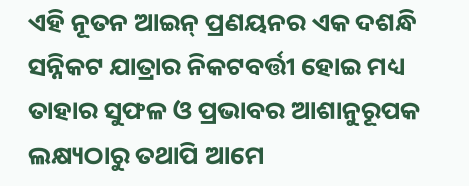ଏହି ନୂତନ ଆଇନ୍ ପ୍ରଣୟନର ଏକ ଦଶନ୍ଧି ସନ୍ନିକଟ ଯାତ୍ରାର ନିକଟବର୍ତ୍ତୀ ହୋଇ ମଧ୍ୟ ତାହାର ସୁଫଳ ଓ ପ୍ରଭାବର ଆଶାନୁରୂପକ ଲକ୍ଷ୍ୟଠାରୁ ତଥାପି ଆମେ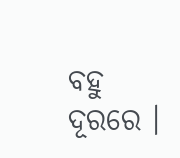ବହୁ ଦୂରରେ ।